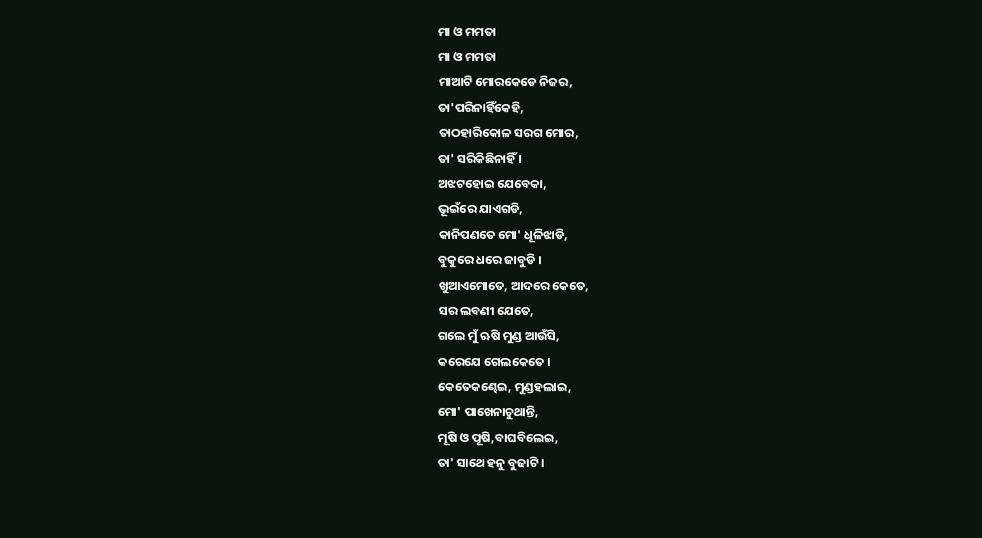ମା ଓ ମମତା
ମା ଓ ମମତା
ମାଆଟି ମୋରକେଡେ ନିଜର,
ତା'ପରିନାହିଁକେହି,
ତାଠହାରିକୋଳ ସରଗ ମୋର,
ତା' ସରିକିଛିନାହିଁ ।
ଅଝଟହୋଇ ଯେବେକା,
ଭୂଇଁରେ ଯାଏଗଡି,
କାନିପଣତେ ମୋ' ଧୂଳିଝାଡି,
ବୁକୁରେ ଧରେ ଜାବୁଡି ।
ଖୁଆଏମୋତେ, ଆଦରେ କେତେ,
ସର ଲବଣୀ ଯେତେ,
ଗଲେ ମୁଁ ଋଷି ମୁଣ୍ଡ ଆଉଁସି,
କରେଯେ ଗେଲକେତେ ।
କେତେକଣ୍ଢେଇ, ମୁଣ୍ଡହଲାଇ,
ମୋ' ପାଖେନାଚୁଥାନ୍ତି,
ମୂଷି ଓ ପୂଷି,ବାଘବିଲେଇ,
ତା' ସାଥେ ହନୁ ବୁଢାଟି ।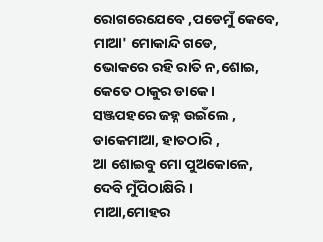ରୋଗରେଯେବେ ,ପଡେମୁଁ କେବେ,
ମାଆ' ମୋକାନ୍ଦି ଗଡେ,
ଭୋକରେ ରହି ରାତି ନ,ଶୋଇ,
କେତେ ଠାକୁର ଡାକେ ।
ସଞ୍ଜପହରେ ଜହ୍ନ ଉଇଁଲେ ,
ଡାକେମାଆ, ହାତଠାରି ,
ଆ ଶୋଇବୁ ମୋ ପୁଅକୋଳେ,
ଦେବି ମୁଁପିଠାକ୍ଷିରି ।
ମାଆ,ମୋହର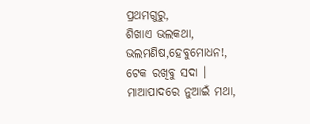ପ୍ରଥମଗୁରୁ,
ଶିଖାଏ ଭଲକଥା,
ଭଲମଣିଷ,ହେବୁମୋଧନ!,
ଟେକ ରଖିବୁ ସଦା ।
ମାଆପାଦରେ ନୁଆଇଁ ମଥା,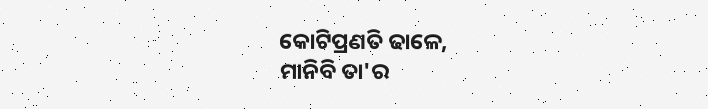କୋଟିପ୍ରଣତି ଢାଳେ,
ମାନିବି ତା'ର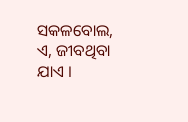ସକଳବୋଲ,
ଏ, ଜୀବଥିବା ଯାଏ ।